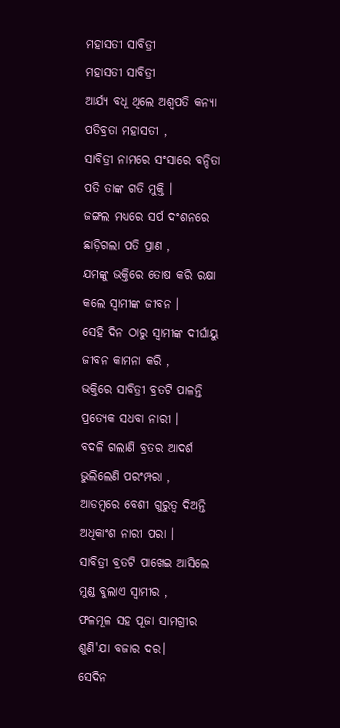ମହାସତୀ ସାବିତ୍ରୀ
ମହାସତୀ ସାବିତ୍ରୀ
ଆର୍ଯ୍ୟ ବଧୂ ଥିଲେ ଅଶ୍ଵପତି କନ୍ୟା
ପତିବ୍ରତା ମହାସତୀ ,
ସାବିତ୍ରୀ ନାମରେ ସଂସାରେ ବନ୍ଦିତା
ପତି ତାଙ୍କ ଗତି ମୁକ୍ତି ।
ଜଙ୍ଗଲ ମଧ୍ୟରେ ସର୍ପ ଦଂଶନରେ
ଛାଡ଼ିଗଲା ପତି ପ୍ରାଣ ,
ଯମଙ୍କୁ ଭକ୍ତିରେ ତୋଷ କରି ରକ୍ଷା
କଲେ ସ୍ବାମୀଙ୍କ ଜୀବନ ।
ସେହି ଦିନ ଠାରୁ ସ୍ବାମୀଙ୍କ ଦୀର୍ଘାୟୁ
ଜୀବନ କାମନା କରି ,
ଭକ୍ତିରେ ସାବିତ୍ରୀ ବ୍ରତଟି ପାଳନ୍ତି
ପ୍ରତ୍ୟେକ ସଧବା ନାରୀ ।
ବଦଳି ଗଲାଣି ବ୍ରତର ଆଦର୍ଶ
ଭୁଲିଲେଣି ପରଂମ୍ପରା ,
ଆଡମ୍ବରେ ବେଶୀ ଗୁରୁତ୍ବ ଦିଅନ୍ତି
ଅଧିକାଂଶ ନାରୀ ପରା ।
ସାବିତ୍ରୀ ବ୍ରତଟି ପାଖେଇ ଆସିଲେ
ମୁଣ୍ଡ ବୁଲାଏ ସ୍ବାମୀର ,
ଫଳମୂଳ ସହ ପୂଜା ସାମଗ୍ରୀର
ଶୁଣି'ଯା ବଜାର ଦର।
ସେଦିନ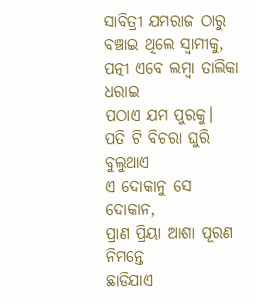ସାବିତ୍ରୀ ଯମରାଜ ଠାରୁ
ବଞ୍ଚାଇ ଥିଲେ ସ୍ବାମୀକୁ,
ପତ୍ନୀ ଏବେ ଲମ୍ବା ତାଲିକା ଧରାଇ
ପଠାଏ ଯମ ପୁରକୁ।
ପତି ଟି ବିଚରା ଘୁରି ବୁଲୁଥାଏ
ଏ ଦୋକାନୁ ସେ ଦୋକାନ,
ପ୍ରାଣ ପ୍ରିୟା ଆଶା ପୂରଣ ନିମନ୍ତେ
ଛାଡିଯାଏ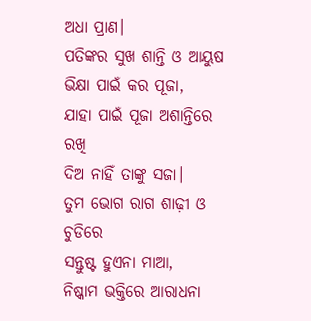ଅଧା ପ୍ରାଣ।
ପତିଙ୍କର ସୁଖ ଶାନ୍ତି ଓ ଆୟୁଷ
ଭିକ୍ଷା ପାଇଁ କର ପୂଜା,
ଯାହା ପାଇଁ ପୂଜା ଅଶାନ୍ତିରେ ରଖି
ଦିଅ ନାହିଁ ତାଙ୍କୁ ସଜା।
ତୁମ ଭୋଗ ରାଗ ଶାଢ଼ୀ ଓ ଚୁଡିରେ
ସନ୍ତୁଷ୍ଟ ହୁଏନା ମାଆ,
ନିଷ୍କାମ ଭକ୍ତିରେ ଆରାଧନା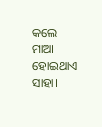କଲେ
ମାଆ ହୋଇଥାଏ ସାହା।